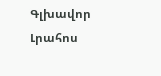Գլխավոր Լրահոս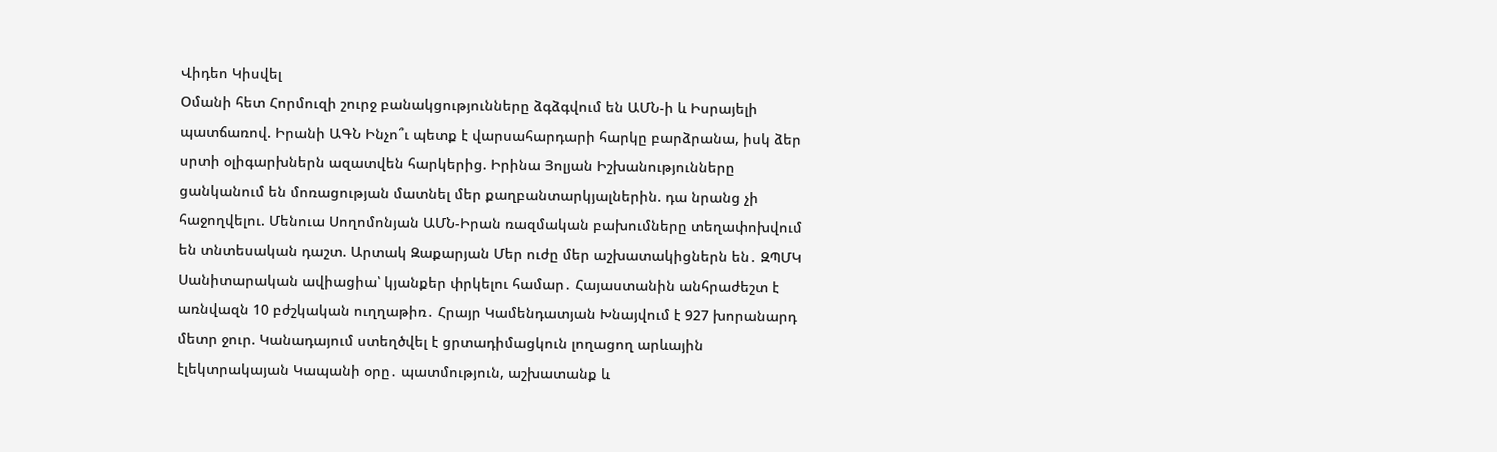Վիդեո Կիսվել
Օմանի հետ Հորմուզի շուրջ բանակցությունները ձգձգվում են ԱՄՆ-ի և Իսրայելի պատճառով. Իրանի ԱԳՆ Ինչո՞ւ պետք է վարսահարդարի հարկը բարձրանա, իսկ ձեր սրտի օլիգարխներն ազատվեն հարկերից. Իրինա Յոլյան Իշխանությունները ցանկանում են մոռացության մատնել մեր քաղբանտարկյալներին. դա նրանց չի հաջողվելու. Մենուա Սողոմոնյան ԱՄՆ-Իրան ռազմական բախումները տեղափոխվում են տնտեսական դաշտ. Արտակ Զաքարյան Մեր ուժը մեր աշխատակիցներն են․ ԶՊՄԿ Սանիտարական ավիացիա՝ կյանքեր փրկելու համար․ Հայաստանին անհրաժեշտ է առնվազն 10 բժշկական ուղղաթիռ․ Հրայր Կամենդատյան Խնայվում է 927 խորանարդ մետր ջուր. Կանադայում ստեղծվել է ցրտադիմացկուն լողացող արևային էլեկտրակայան Կապանի օրը․ պատմություն, աշխատանք և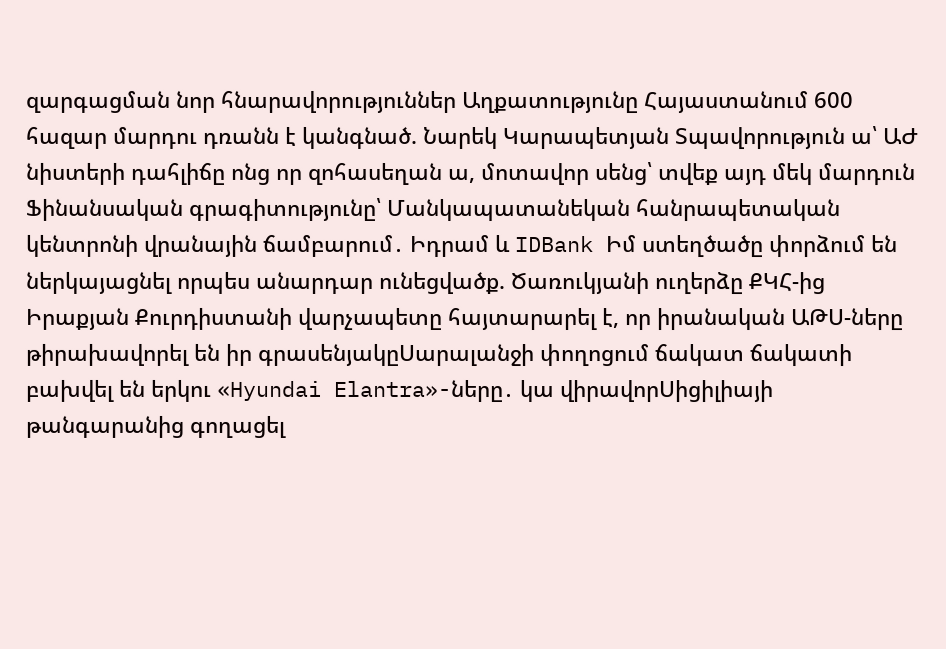զարգացման նոր հնարավորություններ Աղքատությունը Հայաստանում 600 հազար մարդու դռանն է կանգնած. Նարեկ Կարապետյան Տպավորություն ա՝ ԱԺ նիստերի դահլիճը ոնց որ զոհասեղան ա, մոտավոր սենց՝ տվեք այդ մեկ մարդուն Ֆինանսական գրագիտությունը՝ Մանկապատանեկան հանրապետական կենտրոնի վրանային ճամբարում․ Իդրամ և IDBank Իմ ստեղծածը փորձում են ներկայացնել որպես անարդար ունեցվածք. Ծառուկյանի ուղերձը ՔԿՀ-ից
Իրաքյան Քուրդիստանի վարչապետը հայտարարել է, որ իրանական ԱԹՍ-ները թիրախավորել են իր գրասենյակըՍարալանջի փողոցում ճակատ ճակատի բախվել են երկու «Hyundai Elantra»-ները․ կա վիրավորՍիցիլիայի թանգարանից գողացել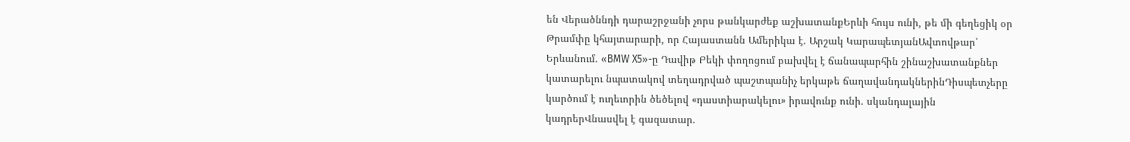են Վերածննդի դարաշրջանի չորս թանկարժեք աշխատանքԵրևի հույս ունի, թե մի գեղեցիկ օր Թրամփը կհայտարարի, որ Հայաստանն Ամերիկա է. Արշակ ԿարապետյանԱվտովթար՝ Երևանում. «BMW X5»-ը Դավիթ Բեկի փողոցում բախվել է ճանապարհին շինաշխատանքներ կատարելու նպատակով տեղադրված պաշտպանիչ երկաթե ճաղավանդակներինԴիսպետչերը կարծում է ուղեւորին ծեծելով «դաստիարակելու» իրավունք ունի. սկանդալային կադրերՎնասվել է գազատար.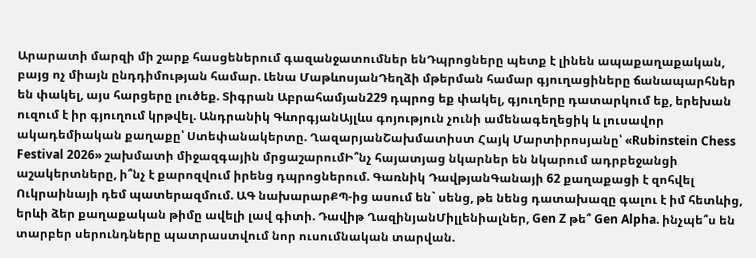Արարատի մարզի մի շարք հասցեներում գազանջատումներ ենԴպրոցները պետք է լինեն ապաքաղաքական, բայց ոչ միայն ընդդիմության համար. Լենա ՄաթևոսյանԴեղձի մթերման համար գյուղացիները ճանապարհներ են փակել, այս հարցերը լուծեք. Տիգրան Աբրահամյան229 դպրոց եք փակել, գյուղերը դատարկում եք, երեխան ուզում է իր գյուղում կրթվել. Անդրանիկ ԳևորգյանԱյլևս գոյություն չունի ամենագեղեցիկ և լուսավոր ակադեմիական քաղաքը՝ Ստեփանակերտը. ՂազարյանՇախմատիստ Հայկ Մարտիրոսյանը՝ «Rubinstein Chess Festival 2026» շախմատի միջազգային մրցաշարումԻ՞նչ հայատյաց նկարներ են նկարում ադրբեջանցի աշակերտները, ի՞նչ է քարոզվում իրենց դպրոցներում. Գառնիկ ԴավթյանԳանայի 62 քաղաքացի է զոհվել Ուկրաինայի դեմ պատերազմում. ԱԳ նախարարՔՊ-ից ասում են` սենց, թե նենց դատախազը գալու է իմ հետևից, երևի ձեր քաղաքական թիմը ավելի լավ գիտի. Դավիթ ՂազինյանՄիլլենիալներ, Gen Z թե՞ Gen Alpha. ինչպե՞ս են տարբեր սերունդները պատրաստվում նոր ուսումնական տարվան.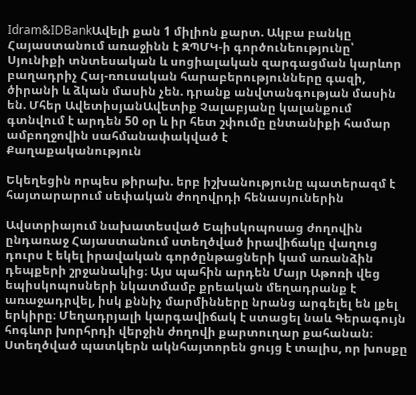Idram&IDBankԱվելի քան 1 միլիոն քարտ. Ակբա բանկը Հայաստանում առաջինն է ԶՊՄԿ-ի գործունեությունը՝ Սյունիքի տնտեսական և սոցիալական զարգացման կարևոր բաղադրիչ Հայ-ռուսական հարաբերությունները գազի, ծիրանի և ձկան մասին չեն. դրանք անվտանգության մասին են. Մհեր ԱվետիսյանԱվետիք Չալաբյանը կալանքում գտնվում է արդեն 50 օր և իր հետ շփումը ընտանիքի համար ամբողջովին սահմանափակված է
Քաղաքականություն

Եկեղեցին որպես թիրախ. երբ իշխանությունը պատերազմ է հայտարարում սեփական ժողովրդի հենասյուներին

Ավստրիայում նախատեսված Եպիսկոպոսաց ժողովին ընդառաջ Հայաստանում ստեղծված իրավիճակը վաղուց դուրս է եկել իրավական գործընթացների կամ առանձին դեպքերի շրջանակից։ Այս պահին արդեն Մայր Աթոռի վեց եպիսկոպոսների նկատմամբ քրեական մեղադրանք է առաջադրվել, իսկ քննիչ մարմինները նրանց արգելել են լքել երկիրը։ Մեղադրյալի կարգավիճակ է ստացել նաև Գերագույն հոգևոր խորհրդի վերջին ժողովի քարտուղար քահանան։ Ստեղծված պատկերն ակնհայտորեն ցույց է տալիս, որ խոսքը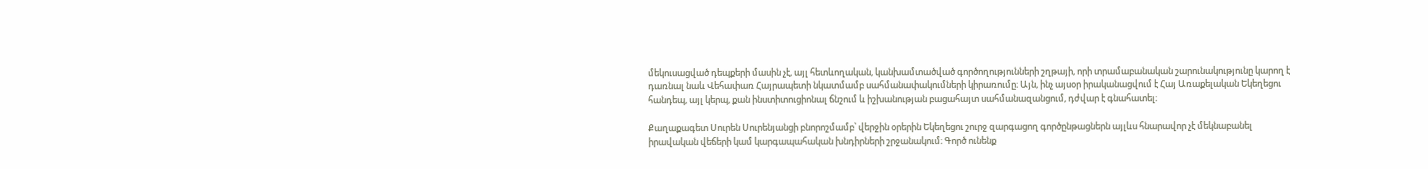մեկուսացված դեպքերի մասին չէ, այլ հետևողական, կանխամտածված գործողությունների շղթայի, որի տրամաբանական շարունակությունը կարող է դառնալ նաև Վեհափառ Հայրապետի նկատմամբ սահմանափակումների կիրառումը։ Այն, ինչ այսօր իրականացվում է Հայ Առաքելական Եկեղեցու հանդեպ, այլ կերպ, քան ինստիտուցիոնալ ճնշում և իշխանության բացահայտ սահմանազանցում, դժվար է գնահատել։

Քաղաքագետ Սուրեն Սուրենյանցի բնորոշմամբ՝ վերջին օրերին Եկեղեցու շուրջ զարգացող գործընթացներն այլևս հնարավոր չէ մեկնաբանել իրավական վեճերի կամ կարգապահական խնդիրների շրջանակում։ Գործ ունենք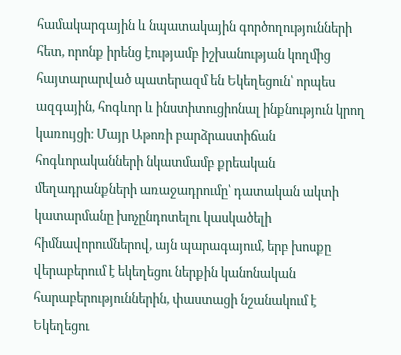համակարգային և նպատակային գործողությունների հետ, որոնք իրենց էությամբ իշխանության կողմից հայտարարված պատերազմ են Եկեղեցուն՝ որպես ազգային, հոգևոր և ինստիտուցիոնալ ինքնություն կրող կառույցի։ Մայր Աթոռի բարձրաստիճան հոգևորականների նկատմամբ քրեական մեղադրանքների առաջադրումը՝ դատական ակտի կատարմանը խոչընդոտելու կասկածելի հիմնավորումներով, այն պարագայում, երբ խոսքը վերաբերում է եկեղեցու ներքին կանոնական հարաբերություններին, փաստացի նշանակում է Եկեղեցու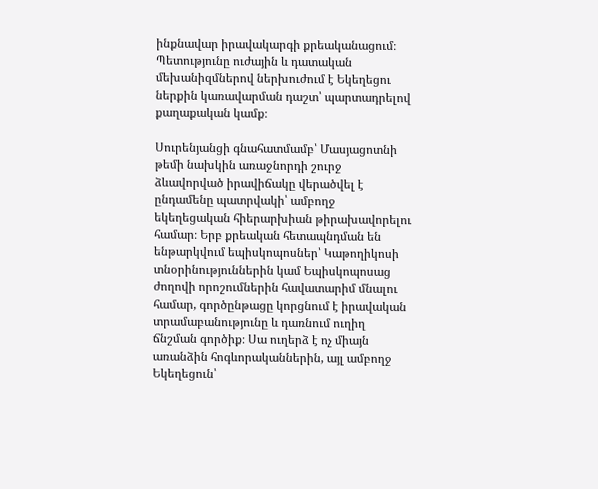ինքնավար իրավակարգի քրեականացում։ Պետությունը ուժային և դատական մեխանիզմներով ներխուժում է Եկեղեցու ներքին կառավարման դաշտ՝ պարտադրելով քաղաքական կամք։

Սուրենյանցի գնահատմամբ՝ Մասյացոտնի թեմի նախկին առաջնորդի շուրջ ձևավորված իրավիճակը վերածվել է ընդամենը պատրվակի՝ ամբողջ եկեղեցական հիերարխիան թիրախավորելու համար։ Երբ քրեական հետապնդման են ենթարկվում եպիսկոպոսներ՝ Կաթողիկոսի տնօրինություններին կամ Եպիսկոպոսաց ժողովի որոշումներին հավատարիմ մնալու համար, գործընթացը կորցնում է իրավական տրամաբանությունը և դառնում ուղիղ ճնշման գործիք։ Սա ուղերձ է ոչ միայն առանձին հոգևորականներին, այլ ամբողջ Եկեղեցուն՝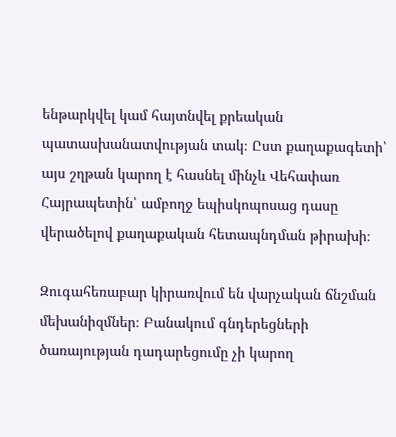ենթարկվել կամ հայտնվել քրեական պատասխանատվության տակ։ Ըստ քաղաքագետի՝ այս շղթան կարող է հասնել մինչև Վեհափառ Հայրապետին՝ ամբողջ եպիսկոպոսաց դասը վերածելով քաղաքական հետապնդման թիրախի։

Զուգահեռաբար կիրառվում են վարչական ճնշման մեխանիզմներ։ Բանակում գնդերեցների ծառայության դադարեցումը չի կարող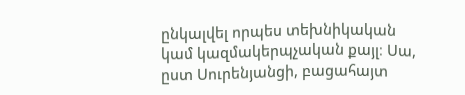ընկալվել որպես տեխնիկական կամ կազմակերպչական քայլ։ Սա, ըստ Սուրենյանցի, բացահայտ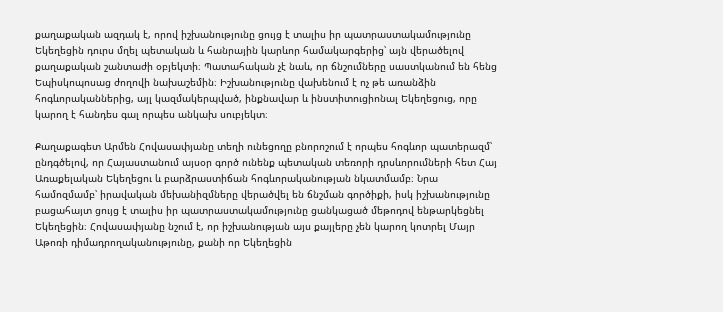քաղաքական ազդակ է, որով իշխանությունը ցույց է տալիս իր պատրաստակամությունը Եկեղեցին դուրս մղել պետական և հանրային կարևոր համակարգերից՝ այն վերածելով քաղաքական շանտաժի օբյեկտի։ Պատահական չէ նաև, որ ճնշումները սաստկանում են հենց Եպիսկոպոսաց ժողովի նախաշեմին։ Իշխանությունը վախենում է ոչ թե առանձին հոգևորականներից, այլ կազմակերպված, ինքնավար և ինստիտուցիոնալ Եկեղեցուց, որը կարող է հանդես գալ որպես անկախ սուբյեկտ։

Քաղաքագետ Արմեն Հովասափյանը տեղի ունեցողը բնորոշում է որպես հոգևոր պատերազմ՝ ընդգծելով, որ Հայաստանում այսօր գործ ունենք պետական տեռորի դրսևորումների հետ Հայ Առաքելական Եկեղեցու և բարձրաստիճան հոգևորականության նկատմամբ։ Նրա համոզմամբ՝ իրավական մեխանիզմները վերածվել են ճնշման գործիքի, իսկ իշխանությունը բացահայտ ցույց է տալիս իր պատրաստակամությունը ցանկացած մեթոդով ենթարկեցնել Եկեղեցին։ Հովասափյանը նշում է, որ իշխանության այս քայլերը չեն կարող կոտրել Մայր Աթոռի դիմադրողականությունը, քանի որ Եկեղեցին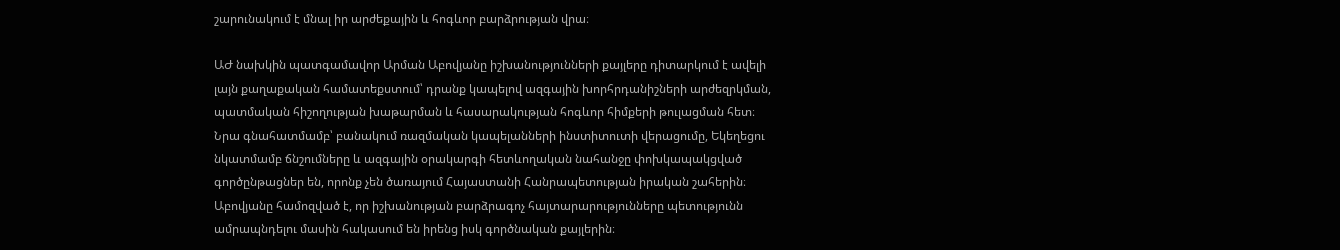շարունակում է մնալ իր արժեքային և հոգևոր բարձրության վրա։

ԱԺ նախկին պատգամավոր Արման Աբովյանը իշխանությունների քայլերը դիտարկում է ավելի լայն քաղաքական համատեքստում՝ դրանք կապելով ազգային խորհրդանիշների արժեզրկման, պատմական հիշողության խաթարման և հասարակության հոգևոր հիմքերի թուլացման հետ։ Նրա գնահատմամբ՝ բանակում ռազմական կապելանների ինստիտուտի վերացումը, Եկեղեցու նկատմամբ ճնշումները և ազգային օրակարգի հետևողական նահանջը փոխկապակցված գործընթացներ են, որոնք չեն ծառայում Հայաստանի Հանրապետության իրական շահերին։ Աբովյանը համոզված է, որ իշխանության բարձրագոչ հայտարարությունները պետությունն ամրապնդելու մասին հակասում են իրենց իսկ գործնական քայլերին։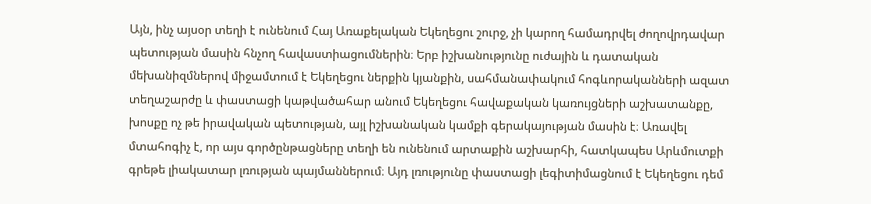Այն, ինչ այսօր տեղի է ունենում Հայ Առաքելական Եկեղեցու շուրջ, չի կարող համադրվել ժողովրդավար պետության մասին հնչող հավաստիացումներին։ Երբ իշխանությունը ուժային և դատական մեխանիզմներով միջամտում է Եկեղեցու ներքին կյանքին, սահմանափակում հոգևորականների ազատ տեղաշարժը և փաստացի կաթվածահար անում Եկեղեցու հավաքական կառույցների աշխատանքը, խոսքը ոչ թե իրավական պետության, այլ իշխանական կամքի գերակայության մասին է։ Առավել մտահոգիչ է, որ այս գործընթացները տեղի են ունենում արտաքին աշխարհի, հատկապես Արևմուտքի գրեթե լիակատար լռության պայմաններում։ Այդ լռությունը փաստացի լեգիտիմացնում է Եկեղեցու դեմ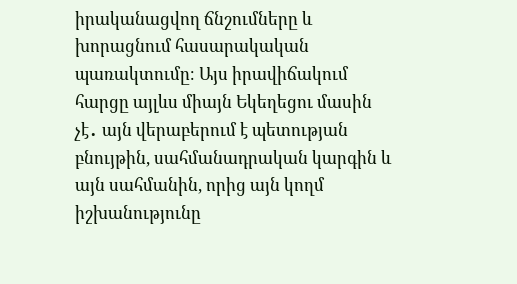իրականացվող ճնշումները և խորացնում հասարակական պառակտումը։ Այս իրավիճակում հարցը այլևս միայն Եկեղեցու մասին չէ․ այն վերաբերում է պետության բնույթին, սահմանադրական կարգին և այն սահմանին, որից այն կողմ իշխանությունը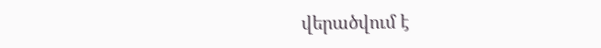վերածվում է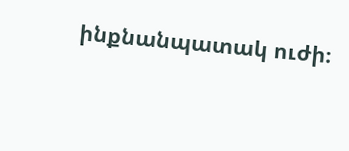ինքնանպատակ ուժի։